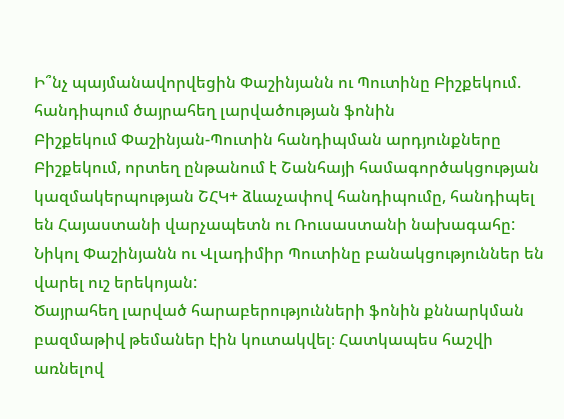Ի՞նչ պայմանավորվեցին Փաշինյանն ու Պուտինը Բիշքեկում. հանդիպում ծայրահեղ լարվածության ֆոնին
Բիշքեկում Փաշինյան-Պուտին հանդիպման արդյունքները
Բիշքեկում, որտեղ ընթանում է Շանհայի համագործակցության կազմակերպության ՇՀԿ+ ձևաչափով հանդիպումը, հանդիպել են Հայաստանի վարչապետն ու Ռուսաստանի նախագահը: Նիկոլ Փաշինյանն ու Վլադիմիր Պուտինը բանակցություններ են վարել ուշ երեկոյան:
Ծայրահեղ լարված հարաբերությունների ֆոնին քննարկման բազմաթիվ թեմաներ էին կուտակվել։ Հատկապես հաշվի առնելով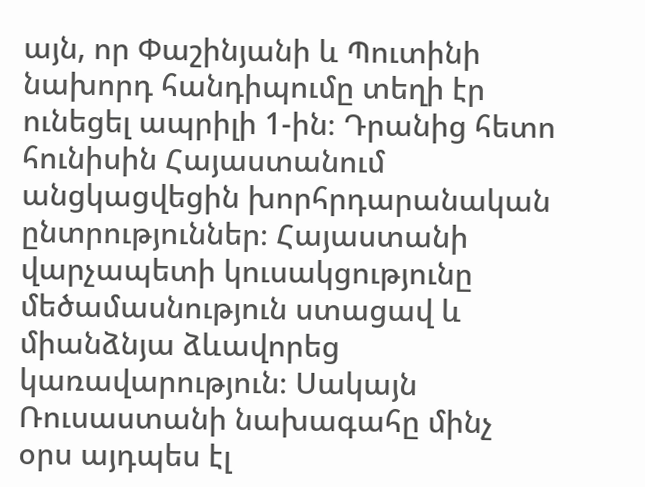այն, որ Փաշինյանի և Պուտինի նախորդ հանդիպումը տեղի էր ունեցել ապրիլի 1-ին։ Դրանից հետո հունիսին Հայաստանում անցկացվեցին խորհրդարանական ընտրություններ։ Հայաստանի վարչապետի կուսակցությունը մեծամասնություն ստացավ և միանձնյա ձևավորեց կառավարություն։ Սակայն Ռուսաստանի նախագահը մինչ օրս այդպես էլ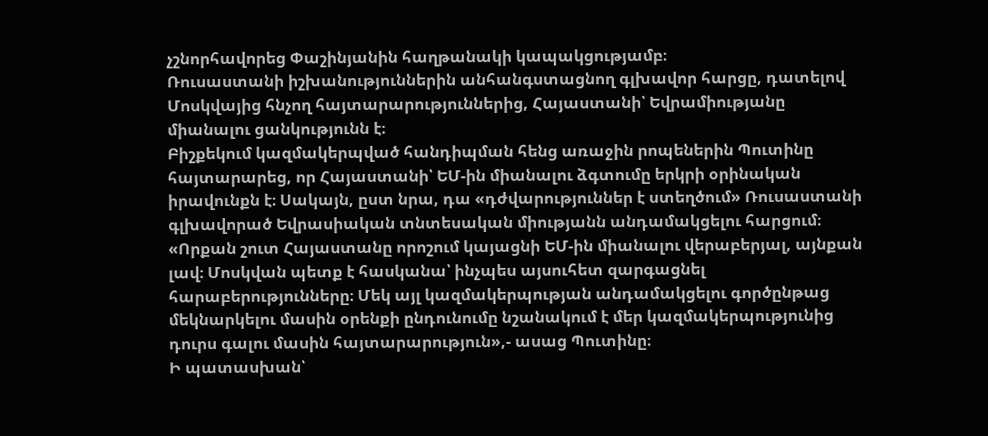չշնորհավորեց Փաշինյանին հաղթանակի կապակցությամբ։
Ռուսաստանի իշխանություններին անհանգստացնող գլխավոր հարցը, դատելով Մոսկվայից հնչող հայտարարություններից, Հայաստանի՝ Եվրամիությանը միանալու ցանկությունն է։
Բիշքեկում կազմակերպված հանդիպման հենց առաջին րոպեներին Պուտինը հայտարարեց, որ Հայաստանի՝ ԵՄ-ին միանալու ձգտումը երկրի օրինական իրավունքն է։ Սակայն, ըստ նրա, դա «դժվարություններ է ստեղծում» Ռուսաստանի գլխավորած Եվրասիական տնտեսական միությանն անդամակցելու հարցում։
«Որքան շուտ Հայաստանը որոշում կայացնի ԵՄ-ին միանալու վերաբերյալ, այնքան լավ։ Մոսկվան պետք է հասկանա՝ ինչպես այսուհետ զարգացնել հարաբերությունները։ Մեկ այլ կազմակերպության անդամակցելու գործընթաց մեկնարկելու մասին օրենքի ընդունումը նշանակում է մեր կազմակերպությունից դուրս գալու մասին հայտարարություն»,- ասաց Պուտինը։
Ի պատասխան՝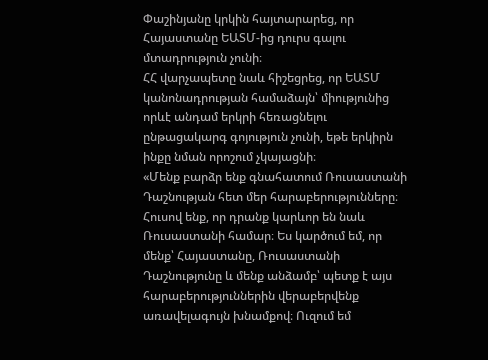Փաշինյանը կրկին հայտարարեց, որ Հայաստանը ԵԱՏՄ-ից դուրս գալու մտադրություն չունի։
ՀՀ վարչապետը նաև հիշեցրեց, որ ԵԱՏՄ կանոնադրության համաձայն՝ միությունից որևէ անդամ երկրի հեռացնելու ընթացակարգ գոյություն չունի, եթե երկիրն ինքը նման որոշում չկայացնի։
«Մենք բարձր ենք գնահատում Ռուսաստանի Դաշնության հետ մեր հարաբերությունները։ Հուսով ենք, որ դրանք կարևոր են նաև Ռուսաստանի համար։ Ես կարծում եմ, որ մենք՝ Հայաստանը, Ռուսաստանի Դաշնությունը և մենք անձամբ՝ պետք է այս հարաբերություններին վերաբերվենք առավելագույն խնամքով։ Ուզում եմ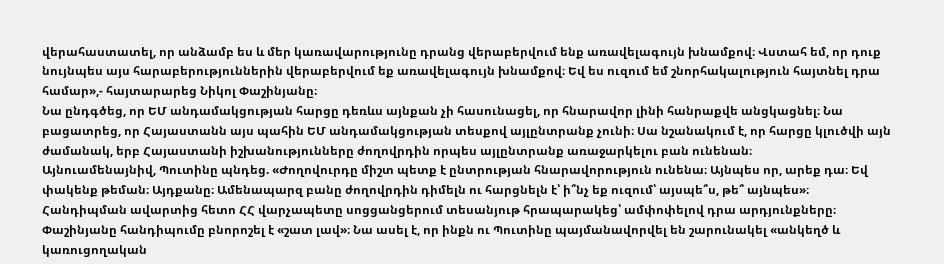վերահաստատել, որ անձամբ ես և մեր կառավարությունը դրանց վերաբերվում ենք առավելագույն խնամքով։ Վստահ եմ, որ դուք նույնպես այս հարաբերություններին վերաբերվում եք առավելագույն խնամքով։ Եվ ես ուզում եմ շնորհակալություն հայտնել դրա համար»,- հայտարարեց Նիկոլ Փաշինյանը։
Նա ընդգծեց, որ ԵՄ անդամակցության հարցը դեռևս այնքան չի հասունացել, որ հնարավոր լինի հանրաքվե անցկացնել։ Նա բացատրեց, որ Հայաստանն այս պահին ԵՄ անդամակցության տեսքով այլընտրանք չունի։ Սա նշանակում է, որ հարցը կլուծվի այն ժամանակ, երբ Հայաստանի իշխանությունները ժողովրդին որպես այլընտրանք առաջարկելու բան ունենան։
Այնուամենայնիվ, Պուտինը պնդեց. «Ժողովուրդը միշտ պետք է ընտրության հնարավորություն ունենա։ Այնպես որ, արեք դա։ Եվ փակենք թեման։ Այդքանը։ Ամենապարզ բանը ժողովրդին դիմելն ու հարցնելն է՝ ի՞նչ եք ուզում՝ այսպե՞ս, թե՞ այնպես»։
Հանդիպման ավարտից հետո ՀՀ վարչապետը սոցցանցերում տեսանյութ հրապարակեց՝ ամփոփելով դրա արդյունքները։
Փաշինյանը հանդիպումը բնորոշել է «շատ լավ»։ Նա ասել է, որ ինքն ու Պուտինը պայմանավորվել են շարունակել «անկեղծ և կառուցողական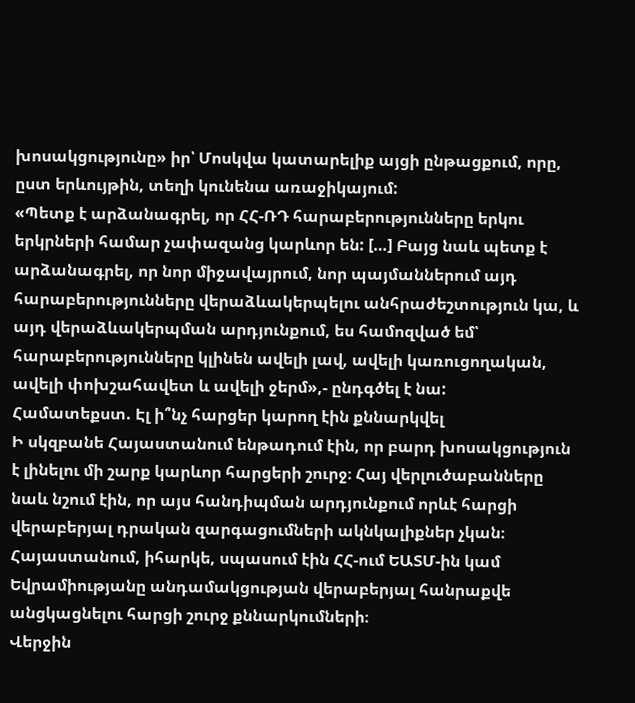խոսակցությունը» իր՝ Մոսկվա կատարելիք այցի ընթացքում, որը, ըստ երևույթին, տեղի կունենա առաջիկայում:
«Պետք է արձանագրել, որ ՀՀ-ՌԴ հարաբերությունները երկու երկրների համար չափազանց կարևոր են: […] Բայց նաև պետք է արձանագրել, որ նոր միջավայրում, նոր պայմաններում այդ հարաբերությունները վերաձևակերպելու անհրաժեշտություն կա, և այդ վերաձևակերպման արդյունքում, ես համոզված եմ՝ հարաբերությունները կլինեն ավելի լավ, ավելի կառուցողական, ավելի փոխշահավետ և ավելի ջերմ»,- ընդգծել է նա:
Համատեքստ. Էլ ի՞նչ հարցեր կարող էին քննարկվել
Ի սկզբանե Հայաստանում ենթադում էին, որ բարդ խոսակցություն է լինելու մի շարք կարևոր հարցերի շուրջ։ Հայ վերլուծաբանները նաև նշում էին, որ այս հանդիպման արդյունքում որևէ հարցի վերաբերյալ դրական զարգացումների ակնկալիքներ չկան։
Հայաստանում, իհարկե, սպասում էին ՀՀ-ում ԵԱՏՄ-ին կամ Եվրամիությանը անդամակցության վերաբերյալ հանրաքվե անցկացնելու հարցի շուրջ քննարկումների։
Վերջին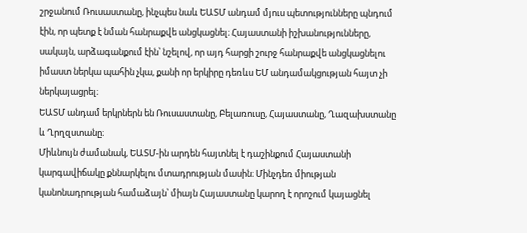շրջանում Ռուսաստանը, ինչպես նաև ԵԱՏՄ անդամ մյուս պետությունները պնդում էին, որ պետք է նման հանրաքվե անցկացնել։ Հայաստանի իշխանությունները, սակայն, արձագանքում էին՝ նշելով, որ այդ հարցի շուրջ հանրաքվե անցկացնելու իմաստ ներկա պահին չկա, քանի որ երկիրը դեռևս ԵՄ անդամակցության հայտ չի ներկայացրել։
ԵԱՏՄ անդամ երկրներն են Ռուսաստանը, Բելառուսը, Հայաստանը, Ղազախստանը և Ղրղզստանը։
Միևնույն ժամանակ, ԵԱՏՄ-ին արդեն հայտնել է դաշինքում Հայաստանի կարգավիճակը քննարկելու մտադրության մասին։ Մինչդեռ միության կանոնադրության համաձայն՝ միայն Հայաստանը կարող է որոշում կայացնել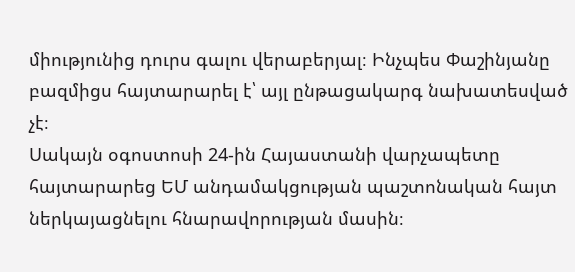միությունից դուրս գալու վերաբերյալ։ Ինչպես Փաշինյանը բազմիցս հայտարարել է՝ այլ ընթացակարգ նախատեսված չէ։
Սակայն օգոստոսի 24-ին Հայաստանի վարչապետը հայտարարեց ԵՄ անդամակցության պաշտոնական հայտ ներկայացնելու հնարավորության մասին։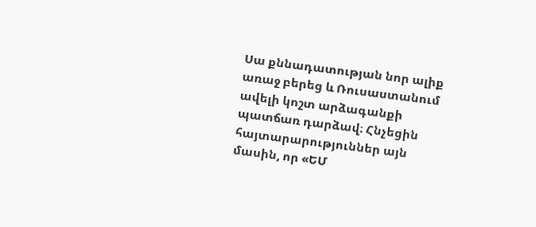Սա քննադատության նոր ալիք առաջ բերեց և Ռուսաստանում ավելի կոշտ արձագանքի պատճառ դարձավ։ Հնչեցին հայտարարություններ այն մասին, որ «ԵՄ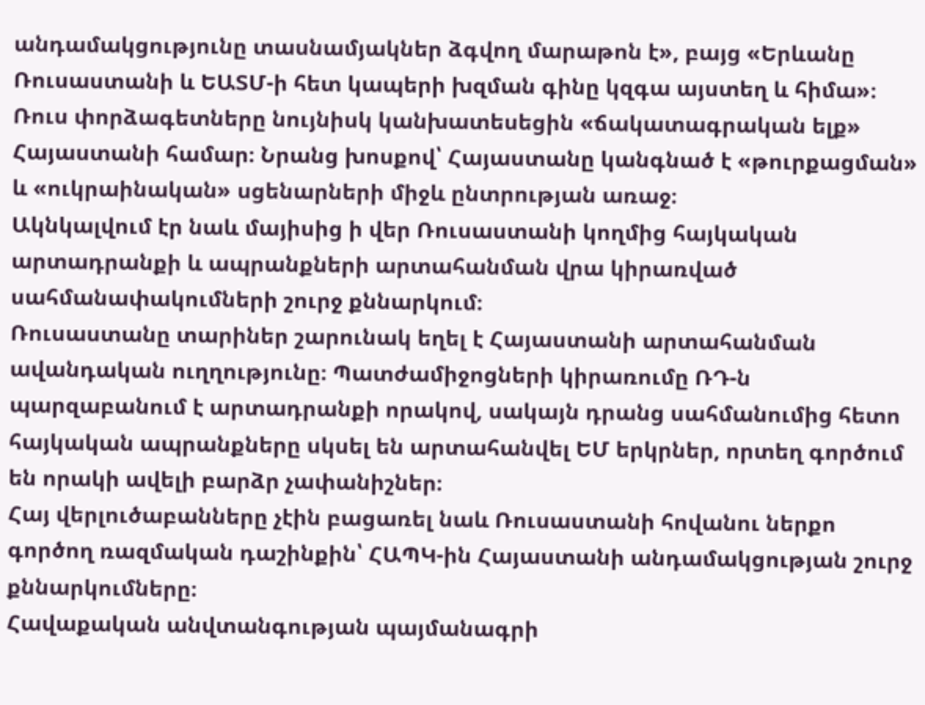անդամակցությունը տասնամյակներ ձգվող մարաթոն է», բայց «Երևանը Ռուսաստանի և ԵԱՏՄ-ի հետ կապերի խզման գինը կզգա այստեղ և հիմա»։ Ռուս փորձագետները նույնիսկ կանխատեսեցին «ճակատագրական ելք» Հայաստանի համար։ Նրանց խոսքով՝ Հայաստանը կանգնած է «թուրքացման» և «ուկրաինական» սցենարների միջև ընտրության առաջ։
Ակնկալվում էր նաև մայիսից ի վեր Ռուսաստանի կողմից հայկական արտադրանքի և ապրանքների արտահանման վրա կիրառված սահմանափակումների շուրջ քննարկում։
Ռուսաստանը տարիներ շարունակ եղել է Հայաստանի արտահանման ավանդական ուղղությունը։ Պատժամիջոցների կիրառումը ՌԴ-ն պարզաբանում է արտադրանքի որակով, սակայն դրանց սահմանումից հետո հայկական ապրանքները սկսել են արտահանվել ԵՄ երկրներ, որտեղ գործում են որակի ավելի բարձր չափանիշներ։
Հայ վերլուծաբանները չէին բացառել նաև Ռուսաստանի հովանու ներքո գործող ռազմական դաշինքին՝ ՀԱՊԿ-ին Հայաստանի անդամակցության շուրջ քննարկումները։
Հավաքական անվտանգության պայմանագրի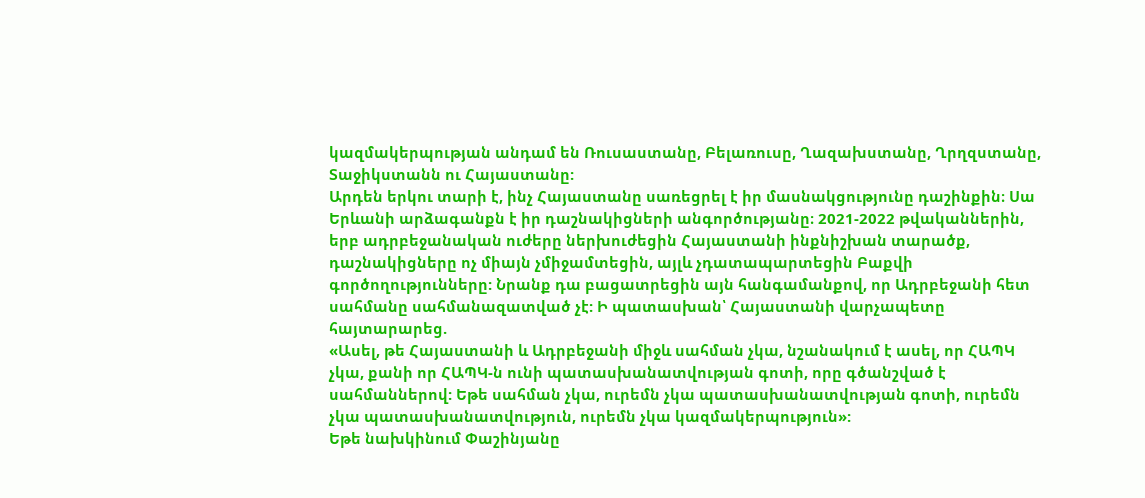կազմակերպության անդամ են Ռուսաստանը, Բելառուսը, Ղազախստանը, Ղրղզստանը, Տաջիկստանն ու Հայաստանը:
Արդեն երկու տարի է, ինչ Հայաստանը սառեցրել է իր մասնակցությունը դաշինքին։ Սա Երևանի արձագանքն է իր դաշնակիցների անգործությանը։ 2021-2022 թվականներին, երբ ադրբեջանական ուժերը ներխուժեցին Հայաստանի ինքնիշխան տարածք, դաշնակիցները ոչ միայն չմիջամտեցին, այլև չդատապարտեցին Բաքվի գործողությունները: Նրանք դա բացատրեցին այն հանգամանքով, որ Ադրբեջանի հետ սահմանը սահմանազատված չէ: Ի պատասխան՝ Հայաստանի վարչապետը հայտարարեց.
«Ասել, թե Հայաստանի և Ադրբեջանի միջև սահման չկա, նշանակում է ասել, որ ՀԱՊԿ չկա, քանի որ ՀԱՊԿ-ն ունի պատասխանատվության գոտի, որը գծանշված է սահմաններով: Եթե սահման չկա, ուրեմն չկա պատասխանատվության գոտի, ուրեմն չկա պատասխանատվություն, ուրեմն չկա կազմակերպություն»:
Եթե նախկինում Փաշինյանը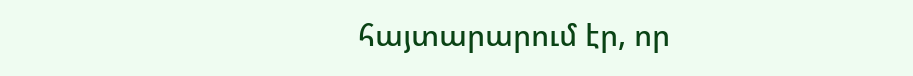հայտարարում էր, որ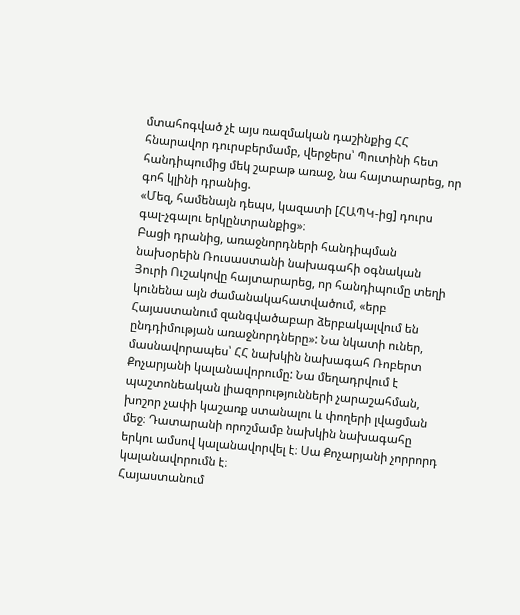մտահոգված չէ այս ռազմական դաշինքից ՀՀ հնարավոր դուրսբերմամբ, վերջերս՝ Պուտինի հետ հանդիպումից մեկ շաբաթ առաջ, նա հայտարարեց, որ գոհ կլինի դրանից.
«Մեզ, համենայն դեպս, կազատի [ՀԱՊԿ-ից] դուրս գալ-չգալու երկընտրանքից»։
Բացի դրանից, առաջնորդների հանդիպման նախօրեին Ռուսաստանի նախագահի օգնական Յուրի Ուշակովը հայտարարեց, որ հանդիպումը տեղի կունենա այն ժամանակահատվածում, «երբ Հայաստանում զանգվածաբար ձերբակալվում են ընդդիմության առաջնորդները»: Նա նկատի ուներ, մասնավորապես՝ ՀՀ նախկին նախագահ Ռոբերտ Քոչարյանի կալանավորումը: Նա մեղադրվում է պաշտոնեական լիազորությունների չարաշահման, խոշոր չափի կաշառք ստանալու և փողերի լվացման մեջ։ Դատարանի որոշմամբ նախկին նախագահը երկու ամսով կալանավորվել է։ Սա Քոչարյանի չորրորդ կալանավորումն է։
Հայաստանում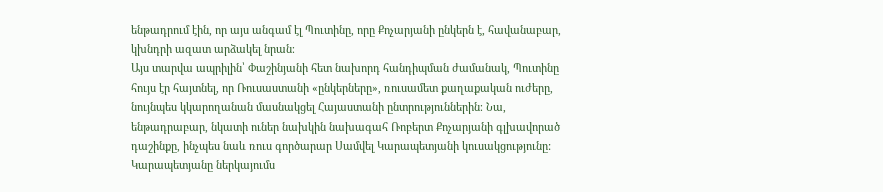ենթադրում էին, որ այս անգամ էլ Պուտինը, որը Քոչարյանի ընկերն է, հավանաբար, կխնդրի ազատ արձակել նրան։
Այս տարվա ապրիլին՝ Փաշինյանի հետ նախորդ հանդիպման ժամանակ, Պուտինը հույս էր հայտնել, որ Ռուսաստանի «ընկերները», ռուսամետ քաղաքական ուժերը, նույնպես կկարողանան մասնակցել Հայաստանի ընտրություններին։ Նա, ենթադրաբար, նկատի ուներ նախկին նախագահ Ռոբերտ Քոչարյանի գլխավորած դաշինքը, ինչպես նաև ռուս գործարար Սամվել Կարապետյանի կուսակցությունը: Կարապետյանը ներկայումս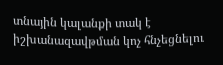տնային կալանքի տակ է իշխանազավթման կոչ հնչեցնելու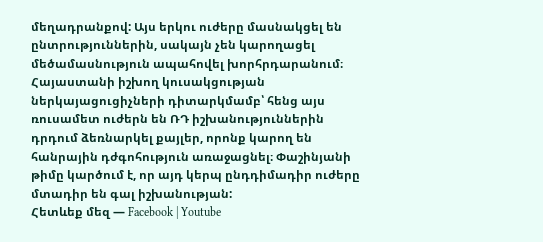մեղադրանքով: Այս երկու ուժերը մասնակցել են ընտրություններին, սակայն չեն կարողացել մեծամասնություն ապահովել խորհրդարանում։
Հայաստանի իշխող կուսակցության ներկայացուցիչների դիտարկմամբ՝ հենց այս ռուսամետ ուժերն են ՌԴ իշխանություններին դրդում ձեռնարկել քայլեր, որոնք կարող են հանրային դժգոհություն առաջացնել։ Փաշինյանի թիմը կարծում է, որ այդ կերպ ընդդիմադիր ուժերը մտադիր են գալ իշխանության:
Հետևեք մեզ — Facebook | Youtube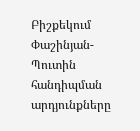Բիշքեկում Փաշինյան-Պուտին հանդիպման արդյունքները